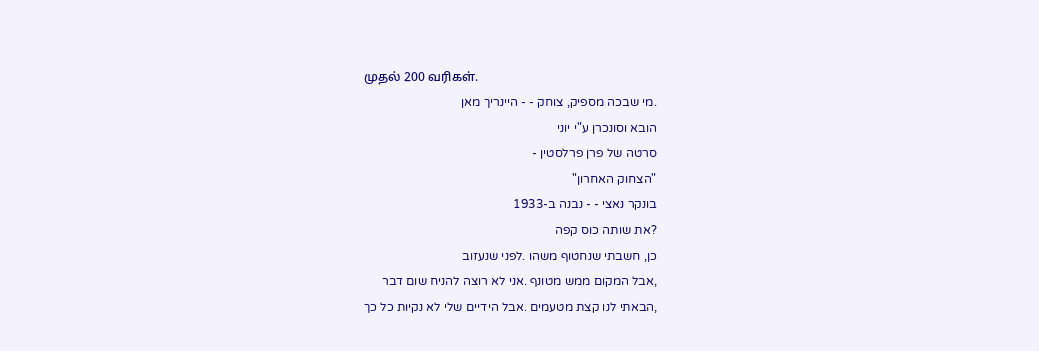முதல் 200 வரிகள்.
.מי שבכה מספיק, צוחק - - היינריך מאן
הובא וסונכרן ע"י יוני
סרטה של פרן פרלסטין -
"הצחוק האחרון"
בונקר נאצי - - נבנה ב-1933
?את שותה כוס קפה
כן, חשבתי שנחטוף משהו .לפני שנעזוב
,אבל המקום ממש מטונף .אני לא רוצה להניח שום דבר
,הבאתי לנו קצת מטעמים .אבל הידיים שלי לא נקיות כל כך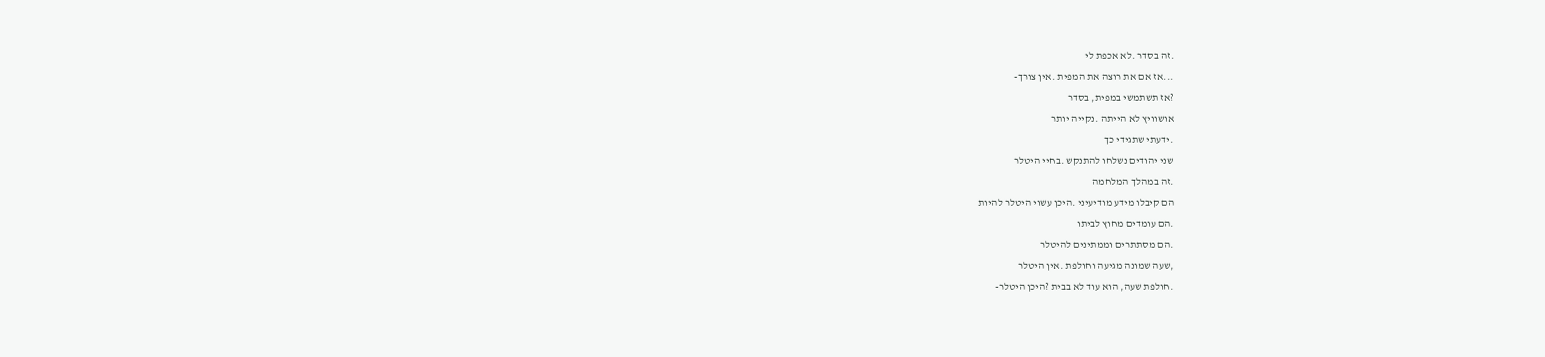.זה בסדר .לא אכפת לי
...אז אם את רוצה את המפית .אין צורך-
?אז תשתמשי במפית, בסדר
אושוויץ לא הייתה .נקייה יותר
.ידעתי שתגידי כך
שני יהודים נשלחו להתנקש .בחיי היטלר
.זה במהלך המלחמה
הם קיבלו מידע מודיעיני .היכן עשוי היטלר להיות
.הם עומדים מחוץ לביתו
.הם מסתתרים וממתינים להיטלר
,שעה שמונה מגיעה וחולפת .אין היטלר
.חולפת שעה, הוא עוד לא בבית ?היכן היטלר-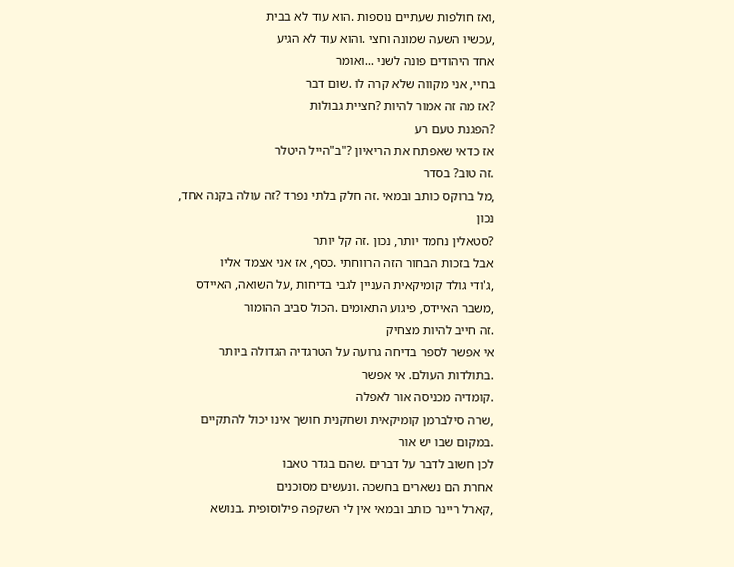,ואז חולפות שעתיים נוספות .הוא עוד לא בבית
,עכשיו השעה שמונה וחצי .והוא עוד לא הגיע
אחד היהודים פונה לשני ...ואומר
בחיי, אני מקווה שלא קרה לו .שום דבר
?אז מה זה אמור להיות ?חציית גבולות
?הפגנת טעם רע
אז כדאי שאפתח את הריאיון ?"ב"הייל היטלר
.זה טוב? בסדר
,מל ברוקס כותב ובמאי .זה חלק בלתי נפרד ?זה עולה בקנה אחד, נכון
?סטאלין נחמד יותר, נכון .זה קל יותר
אבל בזכות הבחור הזה הרווחתי .כסף, אז אני אצמד אליו
,ג'ודי גולד קומיקאית העניין לגבי בדיחות ,על השואה, האיידס
,משבר האיידס, פיגוע התאומים .הכול סביב ההומור
.זה חייב להיות מצחיק
אי אפשר לספר בדיחה גרועה על הטרגדיה הגדולה ביותר
.בתולדות העולם. אי אפשר
.קומדיה מכניסה אור לאפלה
,שרה סילברמן קומיקאית ושחקנית חושך אינו יכול להתקיים .במקום שבו יש אור
לכן חשוב לדבר על דברים .שהם בגדר טאבו
אחרת הם נשארים בחשכה .ונעשים מסוכנים
,קארל ריינר כותב ובמאי אין לי השקפה פילוסופית .בנושא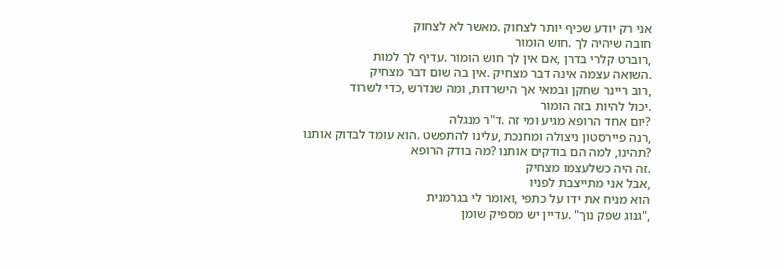אני רק יודע שכיף יותר לצחוק .מאשר לא לצחוק
חובה שיהיה לך .חוש הומור
,רוברט קלרי בדרן ,אם אין לך חוש הומור .עדיף לך למות
.השואה עצמה אינה דבר מצחיק .אין בה שום דבר מצחיק
,רוב ריינר שחקן ובמאי אך הישרדות, ומה שנדרש ,כדי לשרוד
.יכול להיות בזה הומור
?יום אחד הרופא מגיע ומי זה .ד"ר מנגלה
,רנה פיירסטון ניצולה ומחנכת ,עלינו להתפשט .הוא עומד לבדוק אותנו
?תהינו, למה הם בודקים אותנו ?מה בודק הרופא
.זה היה כשלעצמו מצחיק
,אבל אני מתייצבת לפניו
הוא מניח את ידו על כתפי ,ואומר לי בגרמנית
,"גנוג שפק נוך" .עדיין יש מספיק שומן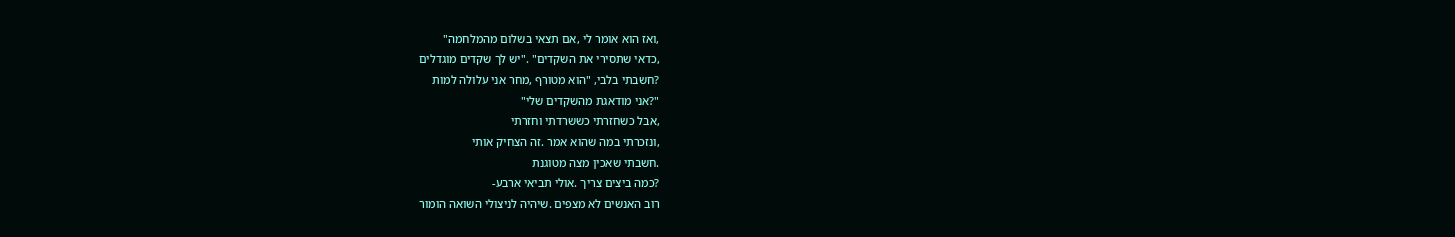,ואז הוא אומר לי ,אם תצאי בשלום מהמלחמה"
,כדאי שתסירי את השקדים" ."יש לך שקדים מוגדלים
?חשבתי בלבי, "הוא מטורף ,מחר אני עלולה למות
"?אני מודאגת מהשקדים שלי"
,אבל כשחזרתי כששרדתי וחזרתי
,ונזכרתי במה שהוא אמר .זה הצחיק אותי
.חשבתי שאכין מצה מטוגנת
?כמה ביצים צריך .אולי תביאי ארבע-
רוב האנשים לא מצפים .שיהיה לניצולי השואה הומור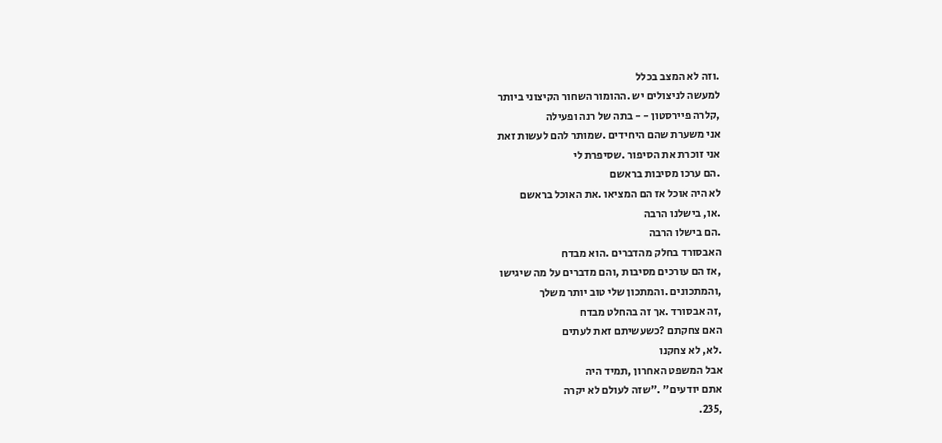.וזה לא המצב בכלל
למעשה לניצולים יש .ההומור השחור הקיצוני ביותר
,קלרה פיירסטון - - בתה של רנה ופעילה
אני משערת שהם היחידים .שמותר להם לעשות זאת
אני זוכרת את הסיפור .שסיפרת לי
.הם ערכו מסיבות בראשם
לא היה אוכל אז הם המציאו .את האוכל בראשם
.או, בישלנו הרבה
.הם בישלו הרבה
האבסורד בחלק מהדברים .הוא מבדח
,אז הם עורכים מסיבות ,והם מדברים על מה שיגישו
,והמתכונים .והמתכון שלי טוב יותר משלך
,זה אבסורד .אך זה בהחלט מבדח
האם צחקתם ?כשעשיתם זאת לעתים
.לא, לא צחקנו
אבל המשפט האחרון ,תמיד היה
אתם יודעים" ."שזה לעולם לא יקרה
,235.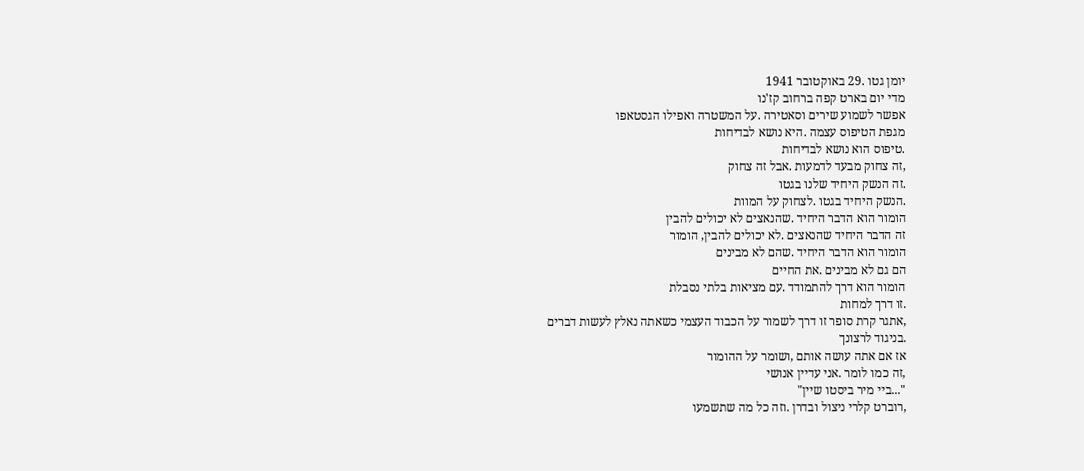יומן גטו .29 באוקטובר 1941
מדי יום בארט קפה ברחוב קז'נו
אפשר לשמוע שירים וסאטירה .על המשטרה ואפילו הגסטאפו
מגפת הטיפוס עצמה .היא נושא לבדיחות
.טיפוס הוא נושא לבדיחות
,זה צחוק מבעד לדמעות .אבל זה צחוק
.זה הנשק היחיד שלנו בגטו
.הנשק היחיד בגטו .לצחוק על המוות
הומור הוא הדבר היחיד .שהנאצים לא יכולים להבין
זה הדבר היחיד שהנאצים .לא יכולים להבין, הומור
הומור הוא הדבר היחיד .שהם לא מבינים
הם גם לא מבינים .את החיים
הומור הוא דרך להתמודד .עם מציאות בלתי נסבלת
.זו דרך למחות
,אתגר קרת סופר זו דרך לשמור על הכבוד העצמי כשאתה נאלץ לעשות דברים
.בניגוד לרצונך
אז אם אתה עושה אותם ,ושומר על ההומור
,זה כמו לומר .אני עדיין אנושי
"...ביי מיר ביסטו שיין"
,רוברט קלרי ניצול ובדרן .וזה כל מה שתשמעו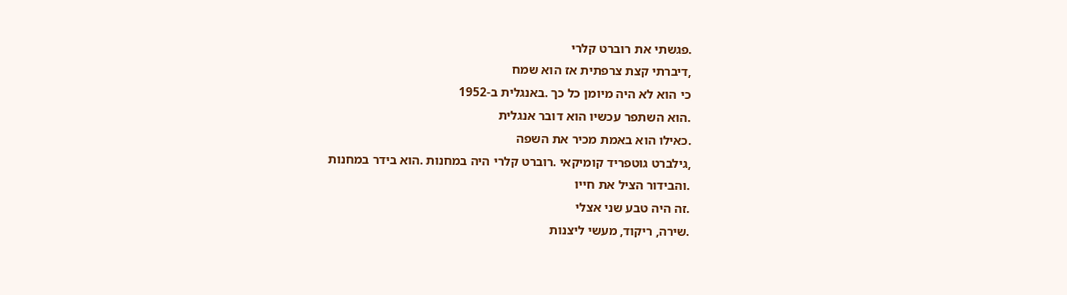.פגשתי את רוברט קלרי
,דיברתי קצת צרפתית אז הוא שמח
כי הוא לא היה מיומן כל כך .באנגלית ב-1952
.הוא השתפר עכשיו הוא דובר אנגלית
.כאילו הוא באמת מכיר את השפה
,גילברט גוטפריד קומיקאי .רוברט קלרי היה במחנות .הוא בידר במחנות
.והבידור הציל את חייו
.זה היה טבע שני אצלי
.שירה, ריקוד, מעשי ליצנות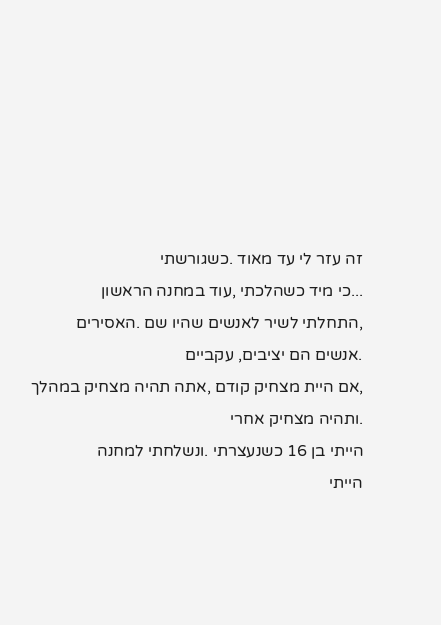זה עזר לי עד מאוד .כשגורשתי
...כי מיד כשהלכתי ,עוד במחנה הראשון
,התחלתי לשיר לאנשים שהיו שם .האסירים
.אנשים הם יציבים, עקביים
,אם היית מצחיק קודם ,אתה תהיה מצחיק במהלך
.ותהיה מצחיק אחרי
הייתי בן 16 כשנעצרתי .ונשלחתי למחנה
הייתי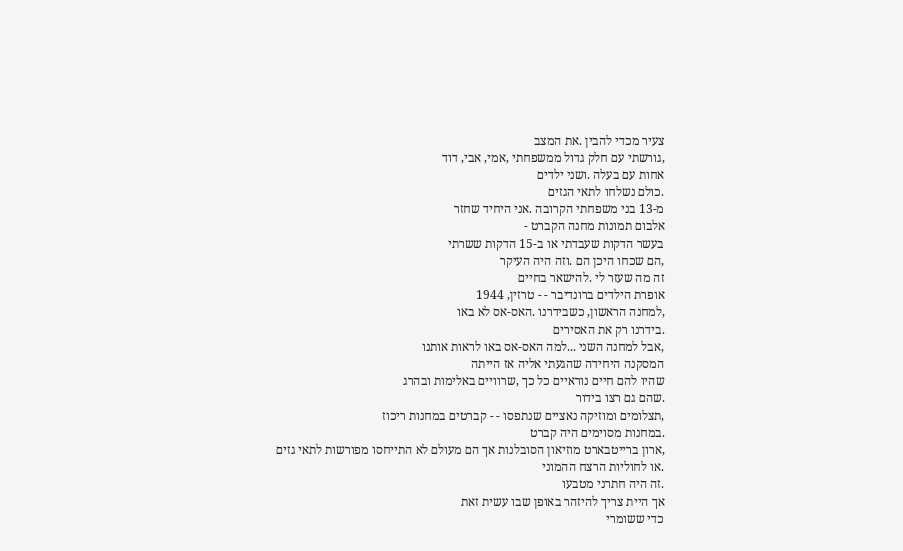צעיר מכדי להבין .את המצב
,גורשתי עם חלק גדול ממשפחתי ,אמי, אבי, דוד
אחות עם בעלה .ושני ילדים
.כולם נשלחו לתאי הגזים
מ-13 בני משפחתי הקרובה .אני היחיד שחזר
אלבום תמונות מחנה הקברט -
בעשר הדקות שעבדתי או ב-15 הדקות ששרתי
,הם שכחו היכן הם .וזה היה העיקר
זה מה שעזר לי .להישאר בחיים
אופרת הילדים ברונדיבר - - טרזין, 1944
,למחנה הראשון, כשבידרנו .האס-אס לא באו
.בידרנו רק את האסירים
,אבל למחנה השני ...למה האס-אס באו לראות אותנו
המסקנה היחידה שהגעתי אליה אז הייתה
שהיו להם חיים נוראיים כל כך ,שרוויים באלימות ובהרג
.שהם גם רצו בידור
,תצלומים ומוזיקה נאציים שנתפסו - - קברטים במחנות ריכוז
.במחנות מסוימים היה קברט
,ארון ברייטבארט מוזיאון הסובלנות אך הם מעולם לא התייחסו מפורשות לתאי גזים
.או לחוליות הרצח ההמוני
.זה היה חתרני מטבעו
אך היית צריך להיזהר באופן שבו עשית זאת
כדי ששומרי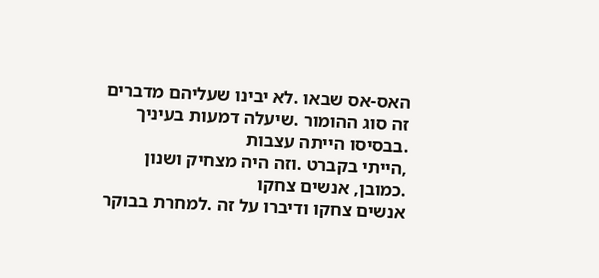האס-אס שבאו .לא יבינו שעליהם מדברים
זה סוג ההומור .שיעלה דמעות בעיניך
.בבסיסו הייתה עצבות
,הייתי בקברט .וזה היה מצחיק ושנון
.כמובן, אנשים צחקו
אנשים צחקו ודיברו על זה .למחרת בבוקר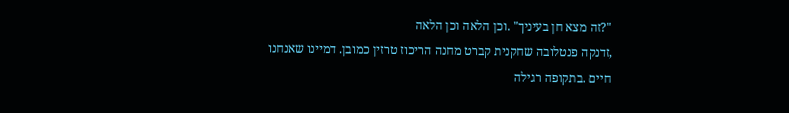"?זה מצא חן בעיניך" .וכן הלאה וכן הלאה
,זדנקה פנטלובה שחקנית קברט מחנה הריכוז טרזין כמובן. דמיינו שאנחנו חיים .בתקופה רגילה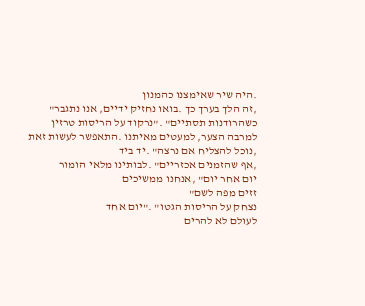.היה שיר שאימצנו כהמנון
,זה הלך בערך כך .בואו נחזיק ידיים, אנו נתגבר"
כשהרודנות תסתיים" ."נרקוד על הריסות טרזין
למרבה הצער, למעטים מאיתנו .התאפשר לעשות זאת
,נוכל להצליח אם נרצה" .יד ביד
,אף שהזמנים אכזריים" .לבותינו מלאי הומור
יום אחר יום" ,אנחנו ממשיכים
זזים מפה לשם"
נצחק על הריסות הגטו" ."יום אחד
לעולם לא להרים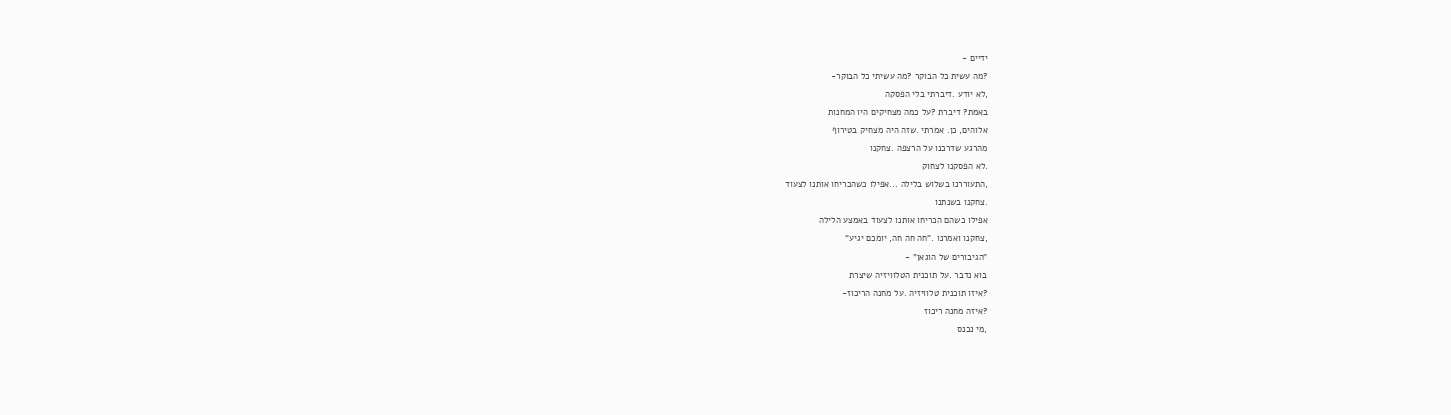ידיים -
?מה עשית כל הבוקר ?מה עשיתי כל הבוקר-
,לא יודע .דיברתי בלי הפסקה
באמת? דיברת ?על כמה מצחיקים היו המחנות
אלוהים, כן. אמרתי .שזה היה מצחיק בטירוף
מהרגע שדרכנו על הרצפה .צחקנו
.לא הפסקנו לצחוק
,התעוררנו בשלוש בלילה ...אפילו כשהכריחו אותנו לצעוד
.צחקנו בשנתנו
אפילו כשהם הכריחו אותנו לצעוד באמצע הלילה
,צחקנו ואמרנו ."חה חה חה, יומכם יגיע"
"הגיבורים של הוגאן" -
בוא נדבר .על תוכנית הטלוויזיה שיצרת
?איזו תוכנית טלוויזיה .על מחנה הריכוז-
?איזה מחנה ריכוז
,מי נכנס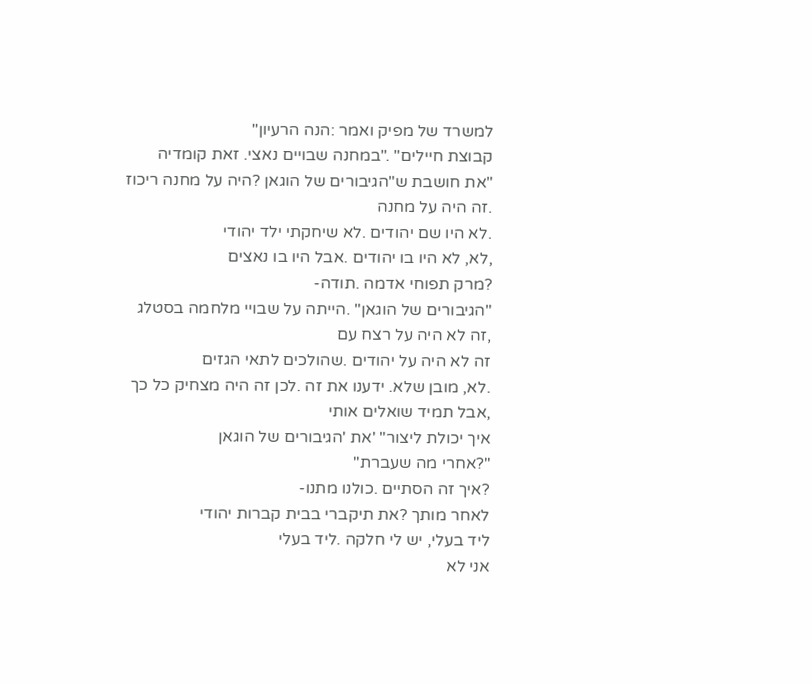למשרד של מפיק ואמר :הנה הרעיון"
קבוצת חיילים" ."במחנה שבויים נאצי. זאת קומדיה
"את חושבת ש"הגיבורים של הוגאן ?היה על מחנה ריכוז
.זה היה על מחנה
.לא היו שם יהודים .לא שיחקתי ילד יהודי
,לא, לא היו בו יהודים .אבל היו בו נאצים
?מרק תפוחי אדמה .תודה-
"הגיבורים של הוגאן" .הייתה על שבויי מלחמה בסטלג
,זה לא היה על רצח עם
זה לא היה על יהודים .שהולכים לתאי הגזים
.לא, מובן שלא. ידענו את זה .לכן זה היה מצחיק כל כך
,אבל תמיד שואלים אותי
איך יכולת ליצור" 'את 'הגיבורים של הוגאן
"?אחרי מה שעברת"
?איך זה הסתיים .כולנו מתנו-
לאחר מותך ?את תיקברי בבית קברות יהודי
ליד בעלי, יש לי חלקה .ליד בעלי
אני לא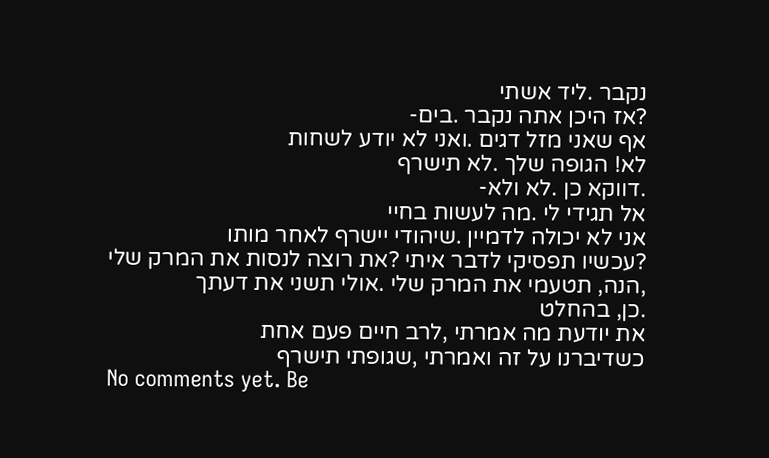נקבר .ליד אשתי
?אז היכן אתה נקבר .בים-
אף שאני מזל דגים .ואני לא יודע לשחות
לא! הגופה שלך .לא תישרף
.דווקא כן .לא ולא-
אל תגידי לי .מה לעשות בחיי
אני לא יכולה לדמיין .שיהודי יישרף לאחר מותו
?עכשיו תפסיקי לדבר איתי ?את רוצה לנסות את המרק שלי
,הנה, תטעמי את המרק שלי .אולי תשני את דעתך
.כן, בהחלט
את יודעת מה אמרתי ,לרב חיים פעם אחת
כשדיברנו על זה ואמרתי ,שגופתי תישרף
No comments yet. Be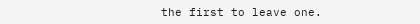the first to leave one.